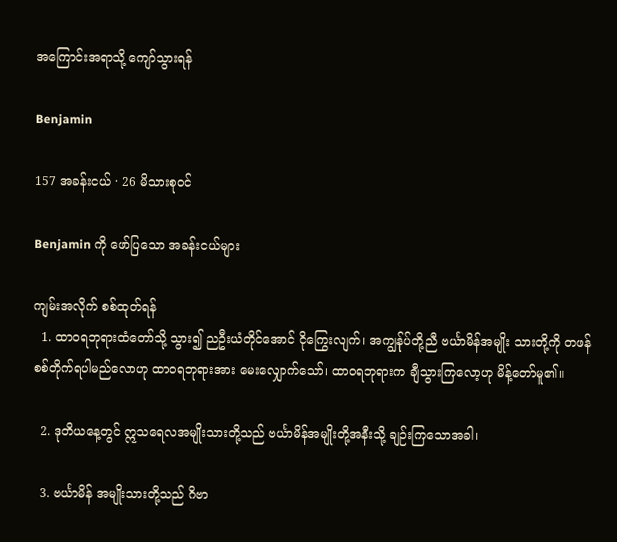အကြောင်းအရာသို့ ကျော်သွားရန်

Benjamin

157 အခန်းငယ် · 26 မိသားစုဝင်

Benjamin ကို ဖော်ပြသော အခန်းငယ်များ

ကျမ်းအလိုက် စစ်ထုတ်ရန်
  1. ထာဝရဘုရားထံတော်သို့ သွား၍ ညဦးယံတိုင်အောင် ငိုကြွေးလျက်၊ အကျွန်ုပ်တို့ညီ ဗင်္ယာမိန်အမျိုး သားတို့ကို တဖန်စစ်တိုက်ရပါမည်လောဟု ထာဝရဘုရားအား မေးလျှောက်သော်၊ ထာဝရဘုရားက ချီသွားကြလော့ဟု မိန့်တော်မူ၏။

  2. ဒုတိယနေ့တွင် ဣသရေလအမျိုးသားတို့သည် ဗင်္ယာမိန်အမျိုးတို့အနီးသို့ ချဉ်းကြသောအခါ၊

  3. ဗင်္ယာမိန် အမျိုးသားတို့သည် ဂိဗာ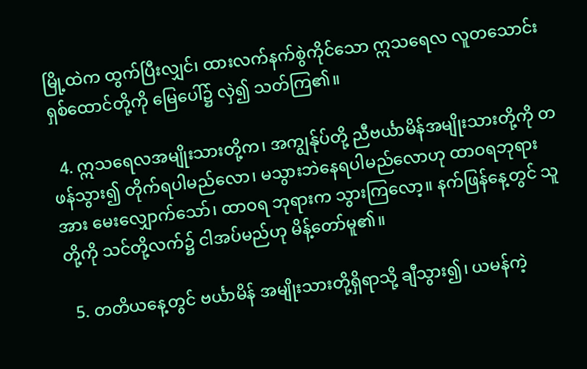မြို့ထဲက ထွက်ပြီးလျှင်၊ ထားလက်နက်စွဲကိုင်သော ဣသရေလ လူတသောင်းရှစ်ထောင်တို့ကို မြေပေါ်၌ လှဲ၍ သတ်ကြ၏။

  4. ဣသရေလအမျိုးသားတို့က၊ အကျွန်ုပ်တို့ ညီဗင်္ယာမိန်အမျိုးသားတို့ကို တဖန်သွား၍ တိုက်ရပါမည်လော၊ မသွားဘဲနေရပါမည်လောဟု ထာဝရဘုရားအား မေးလျှောက်သော်၊ ထာဝရ ဘုရားက သွားကြလော့။ နက်ဖြန်နေ့တွင် သူတို့ကို သင်တို့လက်၌ ငါအပ်မည်ဟု မိန့်တော်မူ၏။

  5. တတိယနေ့တွင် ဗင်္ယာမိန် အမျိုးသားတို့ရှိရာသို့ ချီသွား၍၊ ယမန်ကဲ့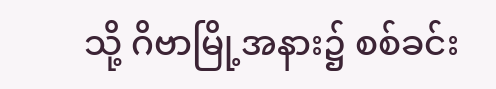သို့ ဂိဗာမြို့အနား၌ စစ်ခင်း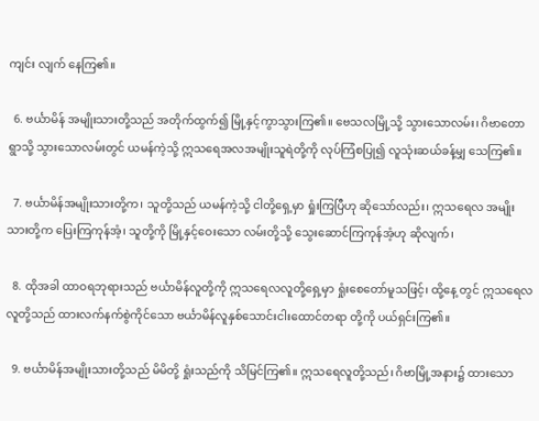ကျင်း လျက် နေကြ၏။

  6. ဗင်္ယာမိန် အမျိုးသားတို့သည် အတိုက်ထွက်၍ မြို့နှင့်ကွာသွားကြ၏။ ဗေသလမြို့သို့ သွားသောလမ်း၊ ဂိဗာတောရွာသို့ သွားသောလမ်းတွင် ယမန်ကဲ့သို့ ဣသရေအလအမျိုးသူရဲတို့ကို လုပ်ကြံစပြု၍ လူသုံးဆယ်ခန့်မျှ သေကြ၏။

  7. ဗင်္ယာမိန်အမျိုးသားတို့က၊ သူတို့သည် ယမန်ကဲ့သို့ ငါတို့ရှေ့မှာ ရှုံးကြပြီဟု ဆိုသော်လည်း၊ ဣသရေလ အမျိုးသားတို့က ပြေးကြကုန်အံ့၊ သူတို့ကို မြို့နှင့်ဝေးသော လမ်းတို့သို့ သွေးဆောင်ကြကုန်အံ့ဟု ဆိုလျက်၊

  8. ထိုအခါ ထာဝရဘုရားသည် ဗင်္ယာမိန်လူတို့ကို ဣသရေလလူတို့ရှေ့မှာ ရှုံးစေတော်မူသဖြင့်၊ ထို့နေ့ တွင် ဣသရေလ လူတို့သည် ထားလက်နက်စွဲကိုင်သော ဗင်္ယာမိန်လူနှစ်သောင်းငါးထောင်တရာ တို့ကို ပယ်ရှင်းကြ၏။

  9. ဗင်္ယာမိန်အမျိုးသားတို့သည် မိမိတို့ ရှုံးသည်ကို သိမြင်ကြ၏။ ဣသရေလူတို့သည်၊ ဂိဗာမြို့အနား၌ ထားသော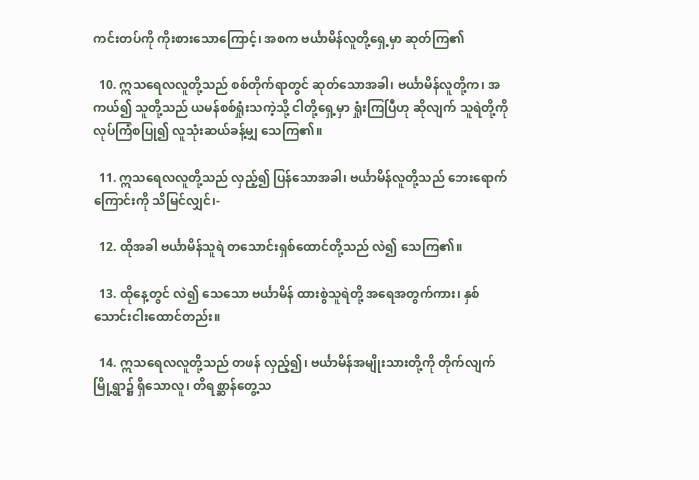ကင်းတပ်ကို ကိုးစားသောကြောင့်၊ အစက ဗင်္ယာမိန်လူတို့ရှေ့မှာ ဆုတ်ကြ၏

  10. ဣသရေလလူတို့သည် စစ်တိုက်ရာတွင် ဆုတ်သောအခါ၊ ဗင်္ယာမိန်လူတို့က၊ အကယ်၍ သူတို့သည် ယမန်စစ်ရှုံးသကဲ့သို့ ငါတို့ရှေ့မှာ ရှုံးကြပြီဟု ဆိုလျက် သူရဲတို့ကို လုပ်ကြံစပြု၍ လူသုံးဆယ်ခန့်မျှ သေကြ၏။

  11. ဣသရေလလူတို့သည် လှည့်၍ ပြန်သောအခါ၊ ဗင်္ယာမိန်လူတို့သည် ဘေးရောက်ကြောင်းကို သိမြင်လျှင်၊-

  12. ထိုအခါ ဗင်္ယာမိန်သူရဲ တသောင်းရှစ်ထောင်တို့သည် လဲ၍ သေကြ၏။

  13. ထိုနေ့တွင် လဲ၍ သေသော ဗင်္ယာမိန် ထားစွဲသူရဲတို့ အရေအတွက်ကား၊ နှစ်သောင်းငါးထောင်တည်း။

  14. ဣသရေလလူတို့သည် တဖန် လှည့်၍၊ ဗင်္ယာမိန်အမျိုးသားတို့ကို တိုက်လျက် မြို့ရွာ၌ ရှိသောလူ၊ တိရစ္ဆာန်တွေ့သ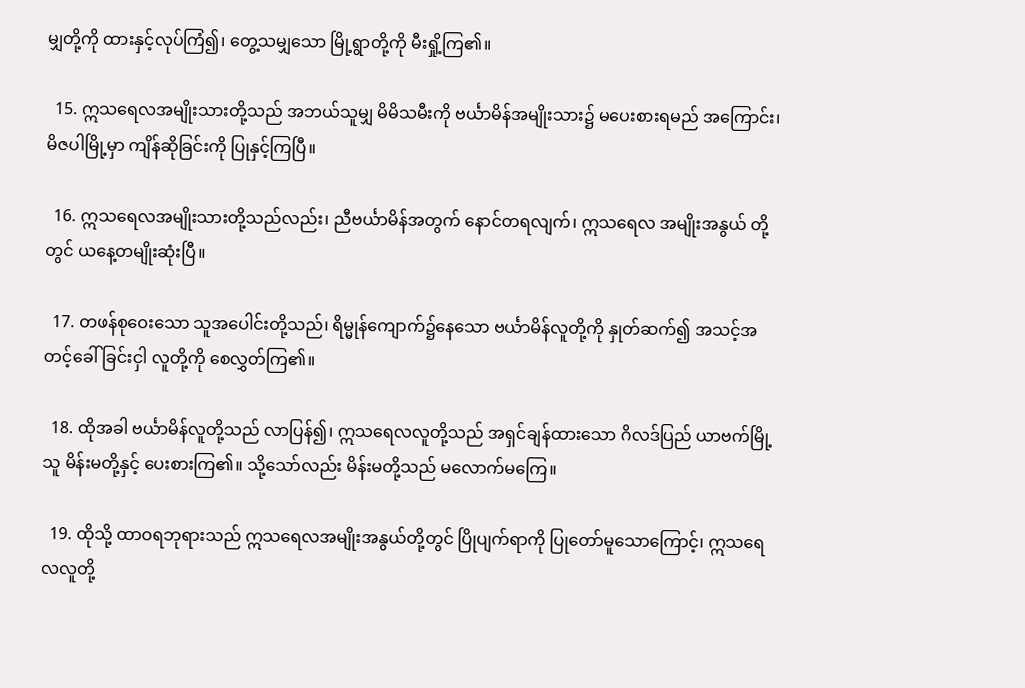မျှတို့ကို ထားနှင့်လုပ်ကြံ၍၊ တွေ့သမျှသော မြို့ရွာတို့ကို မီးရှို့ကြ၏။

  15. ဣသရေလအမျိုးသားတို့သည် အဘယ်သူမျှ မိမိသမီးကို ဗင်္ယာမိန်အမျိုးသား၌ မပေးစားရမည် အကြောင်း၊ မိဇပါမြို့မှာ ကျိန်ဆိုခြင်းကို ပြုနှင့်ကြပြီ။

  16. ဣသရေလအမျိုးသားတို့သည်လည်း၊ ညီဗင်္ယာမိန်အတွက် နောင်တရလျက်၊ ဣသရေလ အမျိုးအနွယ် တို့တွင် ယနေ့တမျိုးဆုံးပြီ။

  17. တဖန်စုဝေးသော သူအပေါင်းတို့သည်၊ ရိမ္မုန်ကျောက်၌နေသော ဗင်္ယာမိန်လူတို့ကို နှုတ်ဆက်၍ အသင့်အတင့်ခေါ်ခြင်းငှါ လူတို့ကို စေလွှတ်ကြ၏။

  18. ထိုအခါ ဗင်္ယာမိန်လူတို့သည် လာပြန်၍၊ ဣသရေလလူတို့သည် အရှင်ချန်ထားသော ဂိလဒ်ပြည် ယာဗက်မြို့သူ မိန်းမတို့နှင့် ပေးစားကြ၏။ သို့သော်လည်း မိန်းမတို့သည် မလောက်မကြေ။

  19. ထိုသို့ ထာဝရဘုရားသည် ဣသရေလအမျိုးအနွယ်တို့တွင် ပြိုပျက်ရာကို ပြုတော်မူသောကြောင့်၊ ဣသရေလလူတို့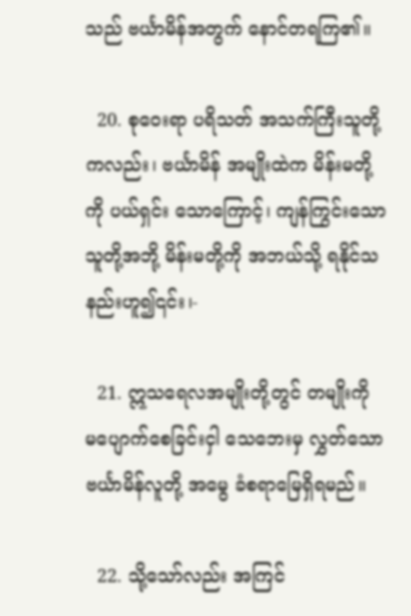သည် ဗင်္ယာမိန်အတွက် နောင်တရကြ၏။

  20. စုဝေးရာ ပရိသတ် အသက်ကြီးသူတို့ကလည်း၊ ဗင်္ယာမိန် အမျိုးထဲက မိန်းမတို့ကို ပယ်ရှင်း သောကြောင့်၊ ကျန်ကြွင်းသော သူတို့အဘို့ မိန်းမတို့ကို အဘယ်သို့ ရနိုင်သနည်းဟူ၍၎င်း၊-

  21. ဣသရေလအမျိုးတို့တွင် တမျိုးကို မပျောက်စေခြင်းငှါ သေဘေးမှ လွှတ်သော ဗင်္ယာမိန်လူတို့ အမွေ ခံစရာမြေရှိရမည်။

  22. သို့သော်လည်း အကြင်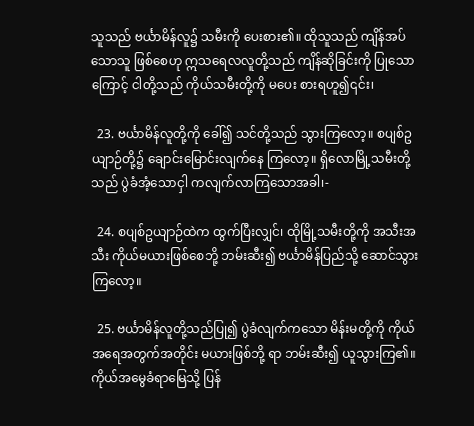သူသည် ဗင်္ယာမိန်လူ၌ သမီးကို ပေးစား၏။ ထိုသူသည် ကျိန်အပ်သောသူ ဖြစ်စေဟု ဣသရေလလူတို့သည် ကျိန်ဆိုခြင်းကို ပြုသောကြောင့် ငါတို့သည် ကိုယ်သမီးတို့ကို မပေး စားရဟူ၍၎င်း၊

  23. ဗင်္ယာမိန်လူတို့ကို ခေါ်၍ သင်တို့သည် သွားကြလော့။ စပျစ်ဥယျာဉ်တို့၌ ချောင်းမြောင်းလျက်နေ ကြလော့။ ရှိလောမြို့သမီးတို့သည် ပွဲခံအံ့သောငှါ ကလျက်လာကြသောအခါ၊-

  24. စပျစ်ဥယျာဉ်ထဲက ထွက်ပြီးလျှင်၊ ထိုမြို့သမီးတို့ကို အသီးအသီး ကိုယ်မယားဖြစ်စေဘို့ ဘမ်းဆီး၍ ဗင်္ယာမိန်ပြည်သို့ ဆောင်သွားကြလော့။

  25. ဗင်္ယာမိန်လူတို့သည်ပြု၍ ပွဲခံလျက်ကသော မိန်းမတို့ကို ကိုယ်အရေအတွက်အတိုင်း မယားဖြစ်ဘို့ ရာ ဘမ်းဆီး၍ ယူသွားကြ၏။ ကိုယ်အမွေခံရာမြေသို့ ပြန်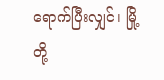ရောက်ပြီးလျှင်၊ မြို့တို့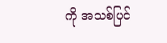ကို အသစ်ပြင်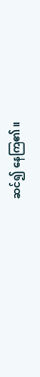ဆင်၍ နေကြ၏။